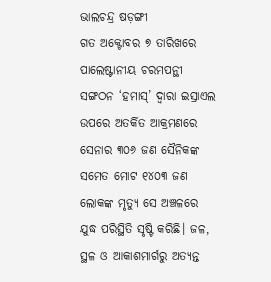ଭାଲଚନ୍ଦ୍ର ଷଡ଼ଙ୍ଗୀ
ଗତ ଅକ୍ଟୋବର ୭ ତାରିଖରେ ପାଲେଷ୍ଟାନୀୟ ଚରମପନ୍ଥୀ ସଙ୍ଗଠନ ‘ହମାସ୍’ ଦ୍ୱାରା ଇସ୍ରାଏଲ ଉପରେ ଅତର୍କିତ ଆକ୍ରମଣରେ ସେନାର ୩୦୬ ଜଣ ସୈନିକଙ୍କ ସମେତ ମୋଟ ୧୪୦୩ ଜଣ ଲୋକଙ୍କ ମୃତ୍ୟୁ ସେ ଅଞ୍ଚଳରେ ଯୁଦ୍ଧ ପରିସ୍ଥିତି ସୃଷ୍ଟି କରିଛି। ଜଳ, ସ୍ଥଳ ଓ ଆକାଶମାର୍ଗରୁ ଅତ୍ୟନ୍ତ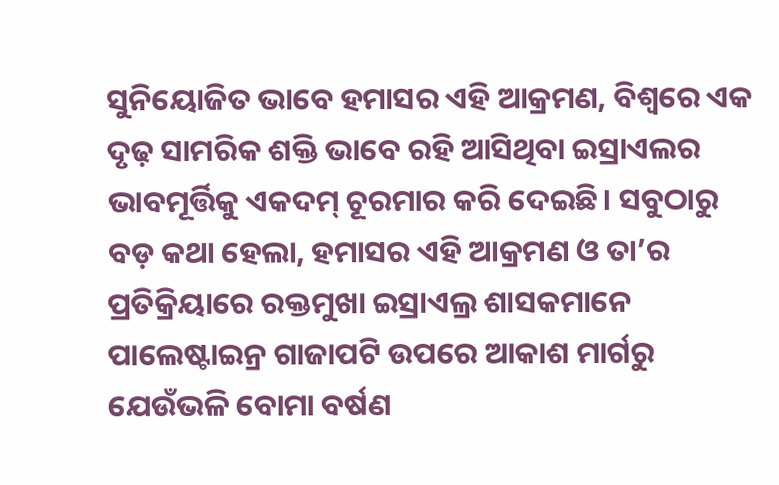ସୁନିୟୋଜିତ ଭାବେ ହମାସର ଏହି ଆକ୍ରମଣ, ବିଶ୍ୱରେ ଏକ ଦୃଢ଼ ସାମରିକ ଶକ୍ତି ଭାବେ ରହି ଆସିଥିବା ଇସ୍ରାଏଲର ଭାବମୂର୍ତ୍ତିକୁ ଏକଦମ୍ ଚୂରମାର କରି ଦେଇଛି। ସବୁଠାରୁ ବଡ଼ କଥା ହେଲା, ହମାସର ଏହି ଆକ୍ରମଣ ଓ ତା’ର ପ୍ରତିକ୍ରିୟାରେ ରକ୍ତମୁଖା ଇସ୍ରାଏଲ୍ର ଶାସକମାନେ ପାଲେଷ୍ଟାଇନ୍ର ଗାଜାପଟି ଉପରେ ଆକାଶ ମାର୍ଗରୁ ଯେଉଁଭଳି ବୋମା ବର୍ଷଣ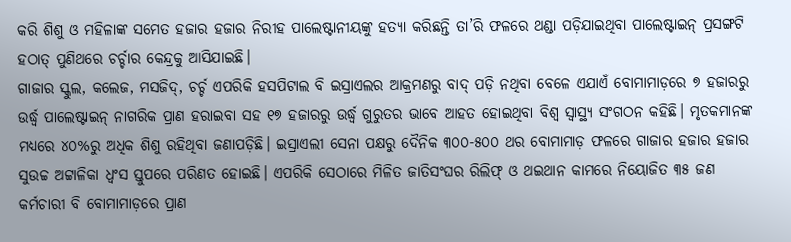କରି ଶିଶୁ ଓ ମହିଳାଙ୍କ ସମେତ ହଜାର ହଜାର ନିରୀହ ପାଲେଷ୍ଟାନୀୟଙ୍କୁ ହତ୍ୟା କରିଛନ୍ତି ତା’ରି ଫଳରେ ଥଣ୍ଡା ପଡ଼ିଯାଇଥିବା ପାଲେଷ୍ଟାଇନ୍ ପ୍ରସଙ୍ଗଟି ହଠାତ୍ ପୁଣିଥରେ ଚର୍ଚ୍ଚାର କେନ୍ଦ୍ରକୁ ଆସିଯାଇଛି।
ଗାଜାର ସ୍କୁଲ, କଲେଜ, ମସଜିଦ୍, ଚର୍ଚ୍ଚ ଏପରିକି ହସପିଟାଲ ବି ଇସ୍ରାଏଲର ଆକ୍ରମଣରୁ ବାଦ୍ ପଡ଼ି ନଥିବା ବେଳେ ଏଯାଏଁ ବୋମାମାଡ଼ରେ ୭ ହଜାରରୁ ଉର୍ଦ୍ଧ୍ୱ ପାଲେଷ୍ଟାଇନ୍ ନାଗରିକ ପ୍ରାଣ ହରାଇବା ସହ ୧୭ ହଜାରରୁ ଉର୍ଦ୍ଧ୍ୱ ଗୁରୁତର ଭାବେ ଆହତ ହୋଇଥିବା ବିଶ୍ୱ ସ୍ୱାସ୍ଥ୍ୟ ସଂଗଠନ କହିଛି। ମୃତକମାନଙ୍କ ମଧ୍ୟରେ ୪୦%ରୁ ଅଧିକ ଶିଶୁ ରହିଥିବା ଜଣାପଡ଼ିଛି। ଇସ୍ରାଏଲୀ ସେନା ପକ୍ଷରୁ ଦୈନିକ ୩୦୦-୫୦୦ ଥର ବୋମାମାଡ଼ ଫଳରେ ଗାଜାର ହଜାର ହଜାର ସୁଉଚ୍ଚ ଅଟ୍ଟାଳିକା ଧ୍ୱଂସ ସ୍ତୁପରେ ପରିଣତ ହୋଇଛି। ଏପରିକି ସେଠାରେ ମିଳିତ ଜାତିସଂଘର ରିଲିଫ୍ ଓ ଥଇଥାନ କାମରେ ନିୟୋଜିତ ୩୫ ଜଣ କର୍ମଚାରୀ ବି ବୋମାମାଡ଼ରେ ପ୍ରାଣ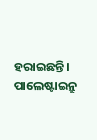ହରାଇଛନ୍ତି। ପାଲେଷ୍ଟାଇନ୍ରୁ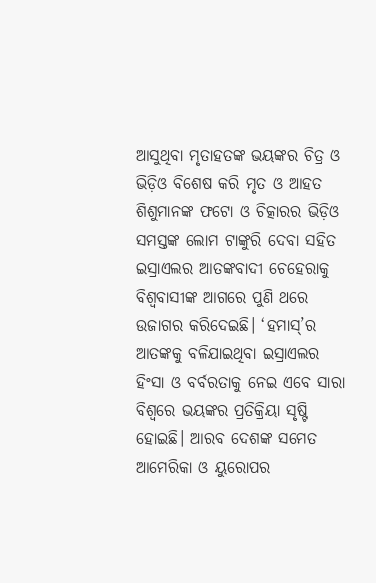ଆସୁଥିବା ମୃତାହତଙ୍କ ଭୟଙ୍କର ଚିତ୍ର ଓ ଭିଡ଼ିଓ ବିଶେଷ କରି ମୃତ ଓ ଆହତ ଶିଶୁମାନଙ୍କ ଫଟୋ ଓ ଚିତ୍କାରର ଭିଡ଼ିଓ ସମସ୍ତଙ୍କ ଲୋମ ଟାଙ୍କୁରି ଦେବା ସହିତ ଇସ୍ରାଏଲର ଆତଙ୍କବାଦୀ ଚେହେରାକୁ ବିଶ୍ୱବାସୀଙ୍କ ଆଗରେ ପୁଣି ଥରେ ଉଜାଗର କରିଦେଇଛି। ‘ହମାସ୍’ର ଆତଙ୍କକୁ ବଳିଯାଇଥିବା ଇସ୍ରାଏଲର ହିଂସା ଓ ବର୍ବରତାକୁ ନେଇ ଏବେ ସାରା ବିଶ୍ୱରେ ଭୟଙ୍କର ପ୍ରତିକ୍ରିୟା ସୃଷ୍ଟି ହୋଇଛି। ଆରବ ଦେଶଙ୍କ ସମେତ ଆମେରିକା ଓ ୟୁରୋପର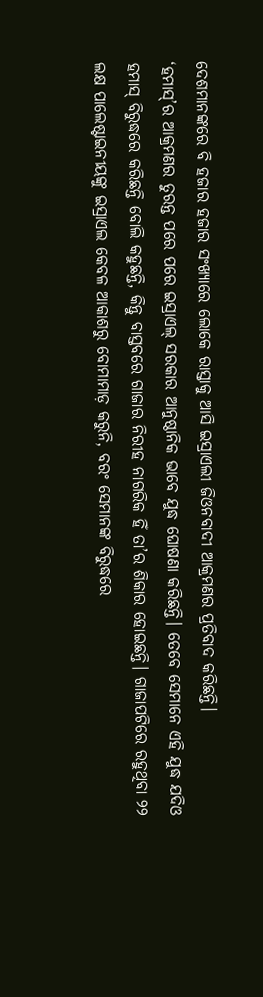ଦେଶମାନଙ୍କରେ ବି ହଜାର ହଜାର ସଂଖ୍ୟାରେ ଲୋକେ ରାସ୍ତାକୁ ଆସି ଇସ୍ରାଏଲୀ ଜିଓନବାଦୀ ଆକ୍ରମଣର ପ୍ରତିବାଦ କରିଛନ୍ତି।
‘ହମାସ୍’ର ଆକ୍ରମଣର ତୁରନ୍ତ ପରେ ପରେ ଇସ୍ରାଏଲ୍ ସରକାର ଆନୁଷ୍ଠାନିକ ଭାବେ ଯୁଦ୍ଧ ଘୋଷଣା କରିଛନ୍ତି। ତେବେ ସେମାନେ ଏହି ଯୁଦ୍ଧ ଯଦିଓ ହମାସ୍ ବିରୁଦ୍ଧରେ କରିଛନ୍ତି ବୋଲି କହୁଛନ୍ତି, କିନ୍ତୁ ବାସ୍ତବରେ ଗାଜାର ନିରୀହ ନାଗରିକ ହିଁ ତା’ର ଶିକାର ହୋଇଛନ୍ତି। ଗାଜାପଟିରେ ରହୁଥିବା ୨୨ ଲକ୍ଷ ପାଲେଷ୍ଟାଇନୀୟଙ୍କୁ ଇସ୍ରାଏଲ କେବଳ ଆକାଶରୁ ବୋମାମାଡ଼ କରୁନି, ବରଂ ସେମାନଙ୍କ ବିରୁଦ୍ଧରେ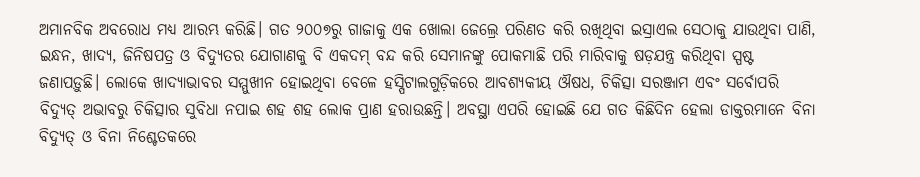ଅମାନବିକ ଅବରୋଧ ମଧ୍ୟ ଆରମ୍ଭ କରିଛି। ଗତ ୨୦୦୭ରୁ ଗାଜାକୁ ଏକ ଖୋଲା ଜେଲ୍ରେ ପରିଣତ କରି ରଖିଥିବା ଇସ୍ରାଏଲ ସେଠାକୁ ଯାଉଥିବା ପାଣି, ଇନ୍ଧନ, ଖାଦ୍ୟ, ଜିନିଷପତ୍ର ଓ ବିଦ୍ୟୁତର ଯୋଗାଣକୁ ବି ଏକଦମ୍ ବନ୍ଦ କରି ସେମାନଙ୍କୁ ପୋକମାଛି ପରି ମାରିବାକୁ ଷଡ଼ଯନ୍ତ୍ର କରିଥିବା ସ୍ପଷ୍ଟ ଜଣାପଡ଼ୁଛି। ଲୋକେ ଖାଦ୍ୟାଭାବର ସମ୍ମୁଖୀନ ହୋଇଥିବା ବେଳେ ହସ୍ପିଟାଲଗୁଡ଼ିକରେ ଆବଶ୍ୟକୀୟ ଔଷଧ, ଚିକିତ୍ସା ସରଞ୍ଜାମ ଏବଂ ସର୍ବୋପରି ବିଦ୍ୟୁତ୍ ଅଭାବରୁ ଚିକିତ୍ସାର ସୁବିଧା ନପାଇ ଶହ ଶହ ଲୋକ ପ୍ରାଣ ହରାଉଛନ୍ତି। ଅବସ୍ଥା ଏପରି ହୋଇଛି ଯେ ଗତ କିଛିଦିନ ହେଲା ଡାକ୍ତରମାନେ ବିନା ବିଦ୍ୟୁତ୍ ଓ ବିନା ନିଶ୍ଚେତକରେ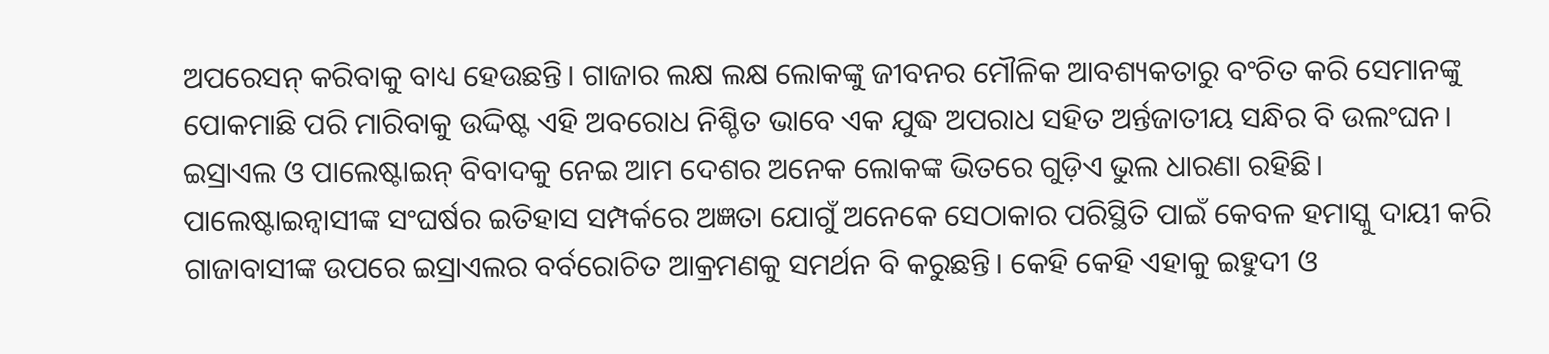ଅପରେସନ୍ କରିବାକୁ ବାଧ୍ୟ ହେଉଛନ୍ତି। ଗାଜାର ଲକ୍ଷ ଲକ୍ଷ ଲୋକଙ୍କୁ ଜୀବନର ମୌଳିକ ଆବଶ୍ୟକତାରୁ ବଂଚିତ କରି ସେମାନଙ୍କୁ ପୋକମାଛି ପରି ମାରିବାକୁ ଉଦ୍ଦିଷ୍ଟ ଏହି ଅବରୋଧ ନିଶ୍ଚିତ ଭାବେ ଏକ ଯୁଦ୍ଧ ଅପରାଧ ସହିତ ଅର୍ନ୍ତଜାତୀୟ ସନ୍ଧିର ବି ଉଲଂଘନ।
ଇସ୍ରାଏଲ ଓ ପାଲେଷ୍ଟାଇନ୍ ବିବାଦକୁ ନେଇ ଆମ ଦେଶର ଅନେକ ଲୋକଙ୍କ ଭିତରେ ଗୁଡ଼ିଏ ଭୁଲ ଧାରଣା ରହିଛି। ପାଲେଷ୍ଟାଇନ୍ବାସୀଙ୍କ ସଂଘର୍ଷର ଇତିହାସ ସମ୍ପର୍କରେ ଅଜ୍ଞତା ଯୋଗୁଁ ଅନେକେ ସେଠାକାର ପରିସ୍ଥିତି ପାଇଁ କେବଳ ହମାସ୍କୁ ଦାୟୀ କରି ଗାଜାବାସୀଙ୍କ ଉପରେ ଇସ୍ରାଏଲର ବର୍ବରୋଚିତ ଆକ୍ରମଣକୁ ସମର୍ଥନ ବି କରୁଛନ୍ତି। କେହି କେହି ଏହାକୁ ଇହୁଦୀ ଓ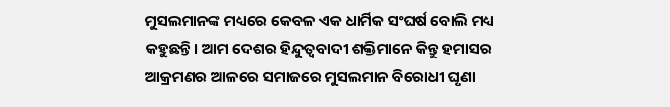ମୁସଲମାନଙ୍କ ମଧ୍ୟରେ କେବଳ ଏକ ଧାର୍ମିକ ସଂଘର୍ଷ ବୋଲି ମଧ୍ୟ କହୁଛନ୍ତି। ଆମ ଦେଶର ହିନ୍ଦୁତ୍ୱବାଦୀ ଶକ୍ତିମାନେ କିନ୍ତୁ ହମାସର ଆକ୍ରମଣର ଆଳରେ ସମାଜରେ ମୁସଲମାନ ବିରୋଧୀ ଘୃଣା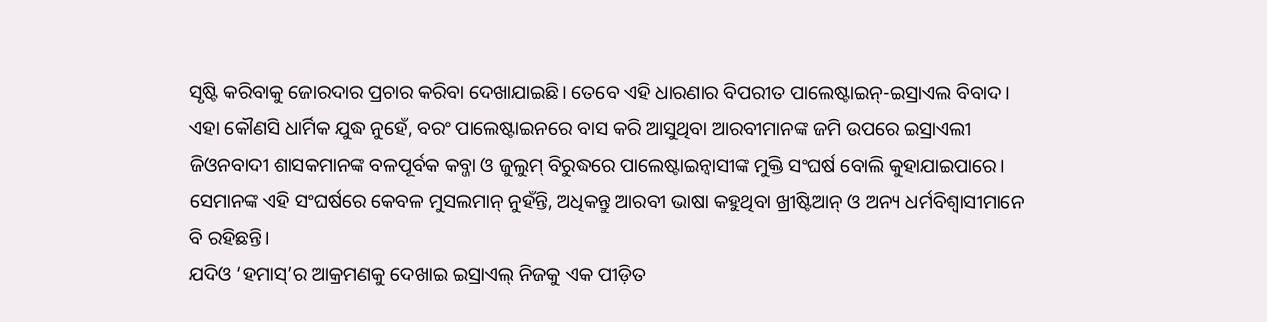ସୃଷ୍ଟି କରିବାକୁ ଜୋରଦାର ପ୍ରଚାର କରିବା ଦେଖାଯାଇଛି। ତେବେ ଏହି ଧାରଣାର ବିପରୀତ ପାଲେଷ୍ଟାଇନ୍-ଇସ୍ରାଏଲ ବିବାଦ। ଏହା କୌଣସି ଧାର୍ମିକ ଯୁଦ୍ଧ ନୁହେଁ, ବରଂ ପାଲେଷ୍ଟାଇନରେ ବାସ କରି ଆସୁଥିବା ଆରବୀମାନଙ୍କ ଜମି ଉପରେ ଇସ୍ରାଏଲୀ ଜିଓନବାଦୀ ଶାସକମାନଙ୍କ ବଳପୂର୍ବକ କବ୍ଜା ଓ ଜୁଲୁମ୍ ବିରୁଦ୍ଧରେ ପାଲେଷ୍ଟାଇନ୍ବାସୀଙ୍କ ମୁକ୍ତି ସଂଘର୍ଷ ବୋଲି କୁହାଯାଇପାରେ। ସେମାନଙ୍କ ଏହି ସଂଘର୍ଷରେ କେବଳ ମୁସଲମାନ୍ ନୁହଁନ୍ତି, ଅଧିକନ୍ତୁ ଆରବୀ ଭାଷା କହୁଥିବା ଖ୍ରୀଷ୍ଟିଆନ୍ ଓ ଅନ୍ୟ ଧର୍ମବିଶ୍ୱାସୀମାନେ ବି ରହିଛନ୍ତି।
ଯଦିଓ ‘ହମାସ୍’ର ଆକ୍ରମଣକୁ ଦେଖାଇ ଇସ୍ରାଏଲ୍ ନିଜକୁ ଏକ ପୀଡ଼ିତ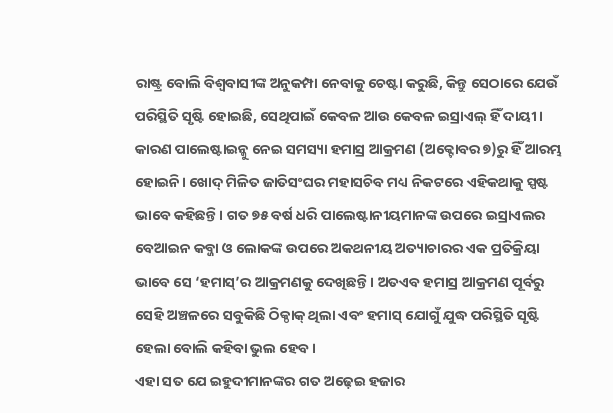ରାଷ୍ଟ୍ର ବୋଲି ବିଶ୍ୱବାସୀଙ୍କ ଅନୁକମ୍ପା ନେବାକୁ ଚେଷ୍ଟା କରୁଛି, କିନ୍ତୁ ସେଠାରେ ଯେଉଁ ପରିସ୍ଥିତି ସୃଷ୍ଟି ହୋଇଛି, ସେଥିପାଇଁ କେବଳ ଆଉ କେବଳ ଇସ୍ରାଏଲ୍ ହିଁ ଦାୟୀ। କାରଣ ପାଲେଷ୍ଟାଇନ୍କୁ ନେଇ ସମସ୍ୟା ହମାସ୍ର ଆକ୍ରମଣ (ଅକ୍ଟୋବର ୭)ରୁ ହିଁ ଆରମ୍ଭ ହୋଇନି। ଖୋଦ୍ ମିଳିତ ଜାତିସଂଘର ମହାସଚିବ ମଧ୍ୟ ନିକଟରେ ଏହିକଥାକୁ ସ୍ପଷ୍ଟ ଭାବେ କହିଛନ୍ତି। ଗତ ୭୫ ବର୍ଷ ଧରି ପାଲେଷ୍ଟାନୀୟମାନଙ୍କ ଉପରେ ଇସ୍ରାଏଲର ବେଆଇନ କବ୍ଜା ଓ ଲୋକଙ୍କ ଉପରେ ଅକଥନୀୟ ଅତ୍ୟାଚାରର ଏକ ପ୍ରତିକ୍ରିୟା ଭାବେ ସେ ‘ହମାସ୍’ର ଆକ୍ରମଣକୁ ଦେଖିଛନ୍ତି। ଅତଏବ ହମାସ୍ର ଆକ୍ରମଣ ପୂର୍ବରୁ ସେହି ଅଞ୍ଚଳରେ ସବୁକିଛି ଠିକ୍ଠାକ୍ ଥିଲା ଏବଂ ହମାସ୍ ଯୋଗୁଁ ଯୁଦ୍ଧ ପରିସ୍ଥିତି ସୃଷ୍ଟି ହେଲା ବୋଲି କହିବା ଭୁଲ ହେବ।
ଏହା ସତ ଯେ ଇହୁଦୀମାନଙ୍କର ଗତ ଅଢ଼େଇ ହଜାର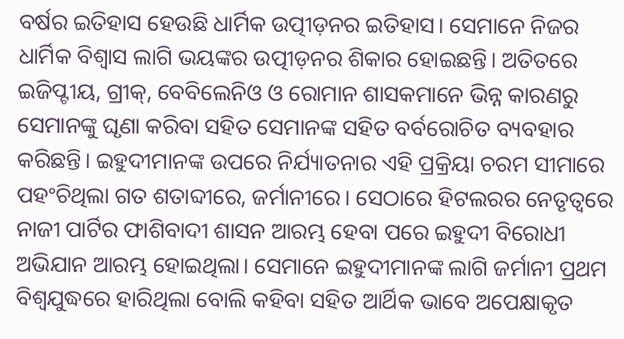ବର୍ଷର ଇତିହାସ ହେଉଛି ଧାର୍ମିକ ଉତ୍ପୀଡ଼ନର ଇତିହାସ। ସେମାନେ ନିଜର ଧାର୍ମିକ ବିଶ୍ୱାସ ଲାଗି ଭୟଙ୍କର ଉତ୍ପୀଡ଼ନର ଶିକାର ହୋଇଛନ୍ତି। ଅତିତରେ ଇଜିପ୍ଟୀୟ, ଗ୍ରୀକ୍, ବେବିଲେନିଓ ଓ ରୋମାନ ଶାସକମାନେ ଭିନ୍ନ କାରଣରୁ ସେମାନଙ୍କୁ ଘୃଣା କରିବା ସହିତ ସେମାନଙ୍କ ସହିତ ବର୍ବରୋଚିତ ବ୍ୟବହାର କରିଛନ୍ତି। ଇହୁଦୀମାନଙ୍କ ଉପରେ ନିର୍ଯ୍ୟାତନାର ଏହି ପ୍ରକ୍ରିୟା ଚରମ ସୀମାରେ ପହଂଚିଥିଲା ଗତ ଶତାବ୍ଦୀରେ, ଜର୍ମାନୀରେ। ସେଠାରେ ହିଟଲରର ନେତୃତ୍ୱରେ ନାଜୀ ପାର୍ଟିର ଫାଶିବାଦୀ ଶାସନ ଆରମ୍ଭ ହେବା ପରେ ଇହୁଦୀ ବିରୋଧୀ ଅଭିଯାନ ଆରମ୍ଭ ହୋଇଥିଲା। ସେମାନେ ଇହୁଦୀମାନଙ୍କ ଲାଗି ଜର୍ମାନୀ ପ୍ରଥମ ବିଶ୍ୱଯୁଦ୍ଧରେ ହାରିଥିଲା ବୋଲି କହିବା ସହିତ ଆର୍ଥିକ ଭାବେ ଅପେକ୍ଷାକୃତ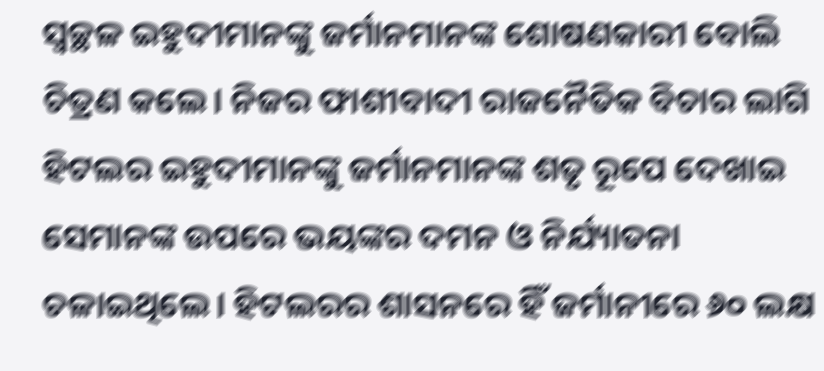ସ୍ୱଚ୍ଛଳ ଇହୁଦୀମାନଙ୍କୁ ଜର୍ମାନମାନଙ୍କ ଶୋଷଣକାରୀ ବୋଲି ଚିତ୍ରଣ କଲେ। ନିଜର ଫାଶୀବାଦୀ ରାଜନୈତିକ ବିଚାର ଲାଗି ହିଟଲର ଇହୁଦୀମାନଙ୍କୁ ଜର୍ମାନମାନଙ୍କ ଶତୃ ରୂପେ ଦେଖାଇ ସେମାନଙ୍କ ଉପରେ ଭୟଙ୍କର ଦମନ ଓ ନିର୍ଯ୍ୟାତନା ଚଳାଇଥିଲେ। ହିଟଲରର ଶାସନରେ ହିଁ ଜର୍ମାନୀରେ ୬୦ ଲକ୍ଷ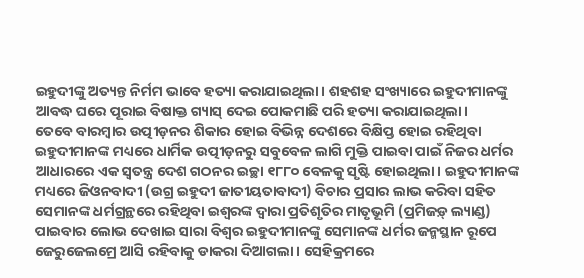ଇହୁଦୀଙ୍କୁ ଅତ୍ୟନ୍ତ ନିର୍ମମ ଭାବେ ହତ୍ୟା କରାଯାଇଥିଲା। ଶହଶହ ସଂଖ୍ୟାରେ ଇହୁଦୀମାନଙ୍କୁ ଆବଦ୍ଧ ଘରେ ପୂରାଇ ବିଷାକ୍ତ ଗ୍ୟାସ୍ ଦେଇ ପୋକମାଛି ପରି ହତ୍ୟା କରାଯାଇଥିଲା।
ତେବେ ବାରମ୍ବାର ଉତ୍ପୀଡ଼ନର ଶିକାର ହୋଇ ବିଭିନ୍ନ ଦେଶରେ ବିକ୍ଷିପ୍ତ ହୋଇ ରହିଥିବା ଇହୁଦୀମାନଙ୍କ ମଧ୍ୟରେ ଧାର୍ମିକ ଉତ୍ପୀଡ଼ନରୁ ସବୁବେଳ ଲାଗି ମୁକ୍ତି ପାଇବା ପାଇଁ ନିଜର ଧର୍ମର ଆଧାରରେ ଏକ ସ୍ୱତନ୍ତ୍ର ଦେଶ ଗଠନର ଇଚ୍ଛା ୧୮୮୦ ବେଳକୁ ସୃଷ୍ଟି ହୋଇଥିଲା। ଇହୁଦୀମାନଙ୍କ ମଧ୍ୟରେ ଜିଓନବାଦୀ (ଉଗ୍ର ଇହୁଦୀ ଜାତୀୟତାବାଦୀ) ବିଚାର ପ୍ରସାର ଲାଭ କରିବା ସହିତ ସେମାନଙ୍କ ଧର୍ମଗ୍ରନ୍ଥରେ ରହିଥିବା ଇଶ୍ୱରଙ୍କ ଦ୍ୱାରା ପ୍ରତିଶୃତିର ମାତୃଭୂମି (ପ୍ରମିଜଡ଼୍ ଲ୍ୟାଣ୍ଡ) ପାଇବାର ଲୋଭ ଦେଖାଇ ସାରା ବିଶ୍ୱର ଇହୁଦୀମାନଙ୍କୁ ସେମାନଙ୍କ ଧର୍ମର ଜନ୍ମସ୍ଥାନ ରୂପେ ଜେରୁଜେଲମ୍ରେ ଆସି ରହିବାକୁ ଡାକରା ଦିଆଗଲା। ସେହିକ୍ରମରେ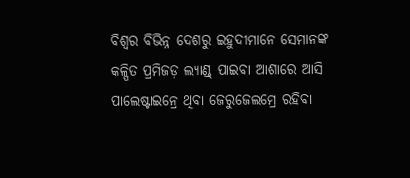ବିଶ୍ୱର ବିଭିନ୍ନ ଦେଶରୁ ଇହୁଦୀମାନେ ସେମାନଙ୍କ କଳ୍ପିତ ପ୍ରମିଜଡ଼ ଲ୍ୟାଣ୍ଡ୍ ପାଇବା ଆଶାରେ ଆସି ପାଲେଷ୍ଟାଇନ୍ରେ ଥିବା ଜେରୁଜେଲମ୍ରେ ରହିବା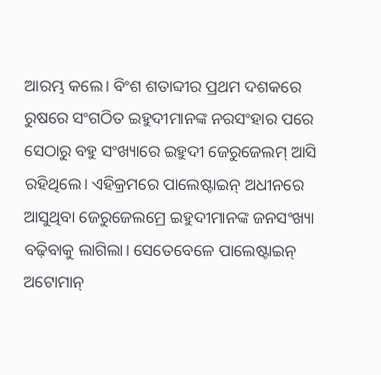ଆରମ୍ଭ କଲେ। ବିଂଶ ଶତାବ୍ଦୀର ପ୍ରଥମ ଦଶକରେ ରୁଷରେ ସଂଗଠିତ ଇହୁଦୀମାନଙ୍କ ନରସଂହାର ପରେ ସେଠାରୁ ବହୁ ସଂଖ୍ୟାରେ ଇହୁଦୀ ଜେରୁଜେଲମ୍ ଆସି ରହିଥିଲେ। ଏହିକ୍ରମରେ ପାଲେଷ୍ଟାଇନ୍ ଅଧୀନରେ ଆସୁଥିବା ଜେରୁଜେଲମ୍ରେ ଇହୁଦୀମାନଙ୍କ ଜନସଂଖ୍ୟା ବଢ଼ିବାକୁ ଲାଗିଲା। ସେତେବେଳେ ପାଲେଷ୍ଟାଇନ୍ ଅଟୋମାନ୍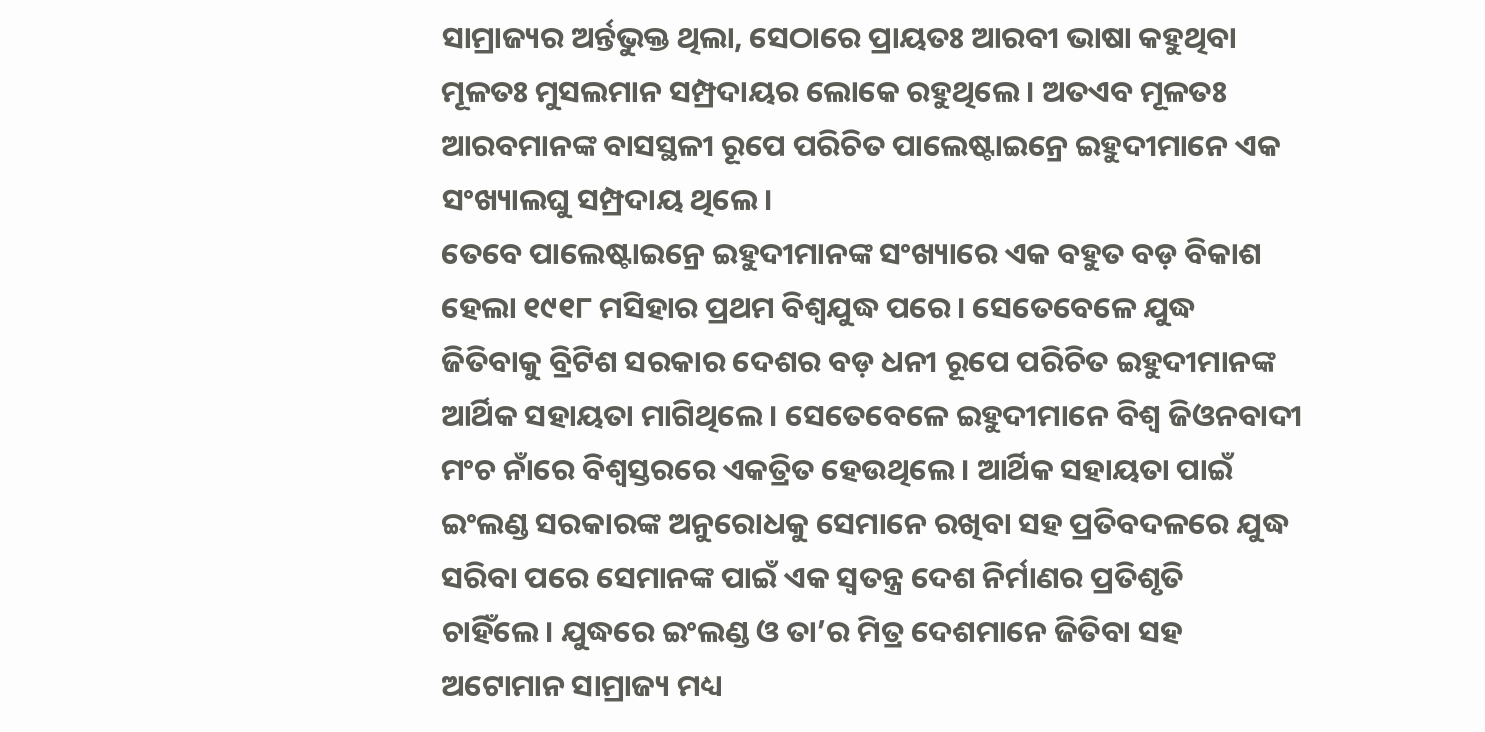ସାମ୍ରାଜ୍ୟର ଅର୍ନ୍ତଭୁକ୍ତ ଥିଲା, ସେଠାରେ ପ୍ରାୟତଃ ଆରବୀ ଭାଷା କହୁଥିବା ମୂଳତଃ ମୁସଲମାନ ସମ୍ପ୍ରଦାୟର ଲୋକେ ରହୁଥିଲେ। ଅତଏବ ମୂଳତଃ ଆରବମାନଙ୍କ ବାସସ୍ଥଳୀ ରୂପେ ପରିଚିତ ପାଲେଷ୍ଟାଇନ୍ରେ ଇହୁଦୀମାନେ ଏକ ସଂଖ୍ୟାଲଘୁ ସମ୍ପ୍ରଦାୟ ଥିଲେ।
ତେବେ ପାଲେଷ୍ଟାଇନ୍ରେ ଇହୁଦୀମାନଙ୍କ ସଂଖ୍ୟାରେ ଏକ ବହୁତ ବଡ଼ ବିକାଶ ହେଲା ୧୯୧୮ ମସିହାର ପ୍ରଥମ ବିଶ୍ୱଯୁଦ୍ଧ ପରେ। ସେତେବେଳେ ଯୁଦ୍ଧ ଜିତିବାକୁ ବ୍ରିଟିଶ ସରକାର ଦେଶର ବଡ଼ ଧନୀ ରୂପେ ପରିଚିତ ଇହୁଦୀମାନଙ୍କ ଆର୍ଥିକ ସହାୟତା ମାଗିଥିଲେ। ସେତେବେଳେ ଇହୁଦୀମାନେ ବିଶ୍ୱ ଜିଓନବାଦୀ ମଂଚ ନାଁରେ ବିଶ୍ୱସ୍ତରରେ ଏକତ୍ରିତ ହେଉଥିଲେ। ଆର୍ଥିକ ସହାୟତା ପାଇଁ ଇଂଲଣ୍ଡ ସରକାରଙ୍କ ଅନୁରୋଧକୁ ସେମାନେ ରଖିବା ସହ ପ୍ରତିବଦଳରେ ଯୁଦ୍ଧ ସରିବା ପରେ ସେମାନଙ୍କ ପାଇଁ ଏକ ସ୍ୱତନ୍ତ୍ର ଦେଶ ନିର୍ମାଣର ପ୍ରତିଶୃତି ଚାହିଁଲେ। ଯୁଦ୍ଧରେ ଇଂଲଣ୍ଡ ଓ ତା’ର ମିତ୍ର ଦେଶମାନେ ଜିତିବା ସହ ଅଟୋମାନ ସାମ୍ରାଜ୍ୟ ମଧ୍ୟ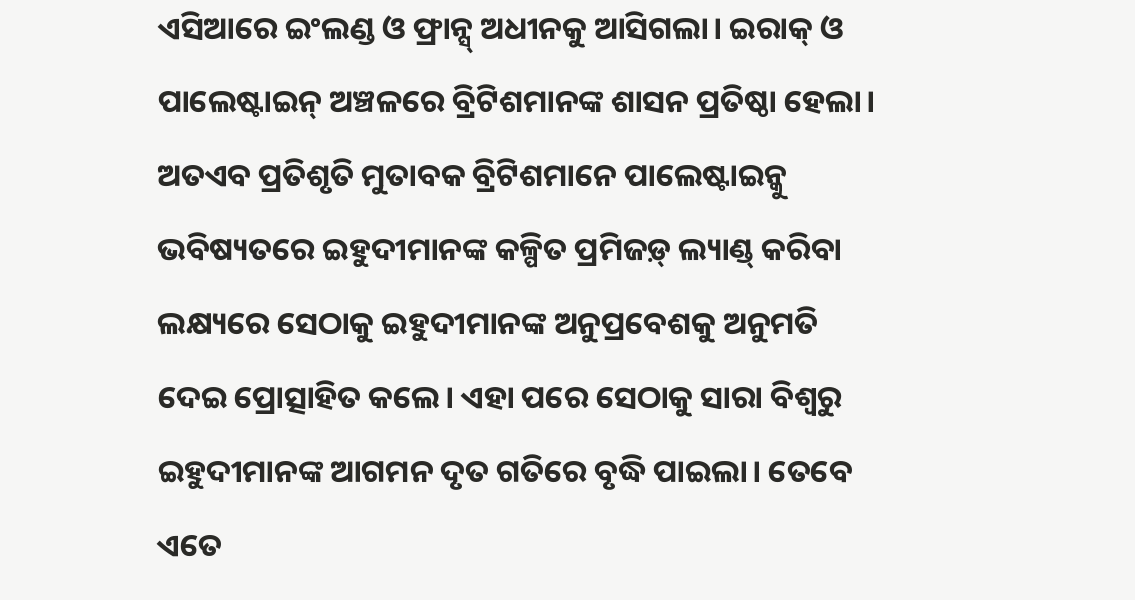ଏସିଆରେ ଇଂଲଣ୍ଡ ଓ ଫ୍ରାନ୍ସ୍ ଅଧୀନକୁ ଆସିଗଲା। ଇରାକ୍ ଓ ପାଲେଷ୍ଟାଇନ୍ ଅଞ୍ଚଳରେ ବ୍ରିଟିଶମାନଙ୍କ ଶାସନ ପ୍ରତିଷ୍ଠା ହେଲା। ଅତଏବ ପ୍ରତିଶୃତି ମୁତାବକ ବ୍ରିଟିଶମାନେ ପାଲେଷ୍ଟାଇନ୍କୁ ଭବିଷ୍ୟତରେ ଇହୁଦୀମାନଙ୍କ କଳ୍ପିତ ପ୍ରମିଜଡ଼୍ ଲ୍ୟାଣ୍ଡ୍ କରିବା ଲକ୍ଷ୍ୟରେ ସେଠାକୁ ଇହୁଦୀମାନଙ୍କ ଅନୁପ୍ରବେଶକୁ ଅନୁମତି ଦେଇ ପ୍ରୋତ୍ସାହିତ କଲେ। ଏହା ପରେ ସେଠାକୁ ସାରା ବିଶ୍ୱରୁ ଇହୁଦୀମାନଙ୍କ ଆଗମନ ଦୃତ ଗତିରେ ବୃଦ୍ଧି ପାଇଲା। ତେବେ ଏତେ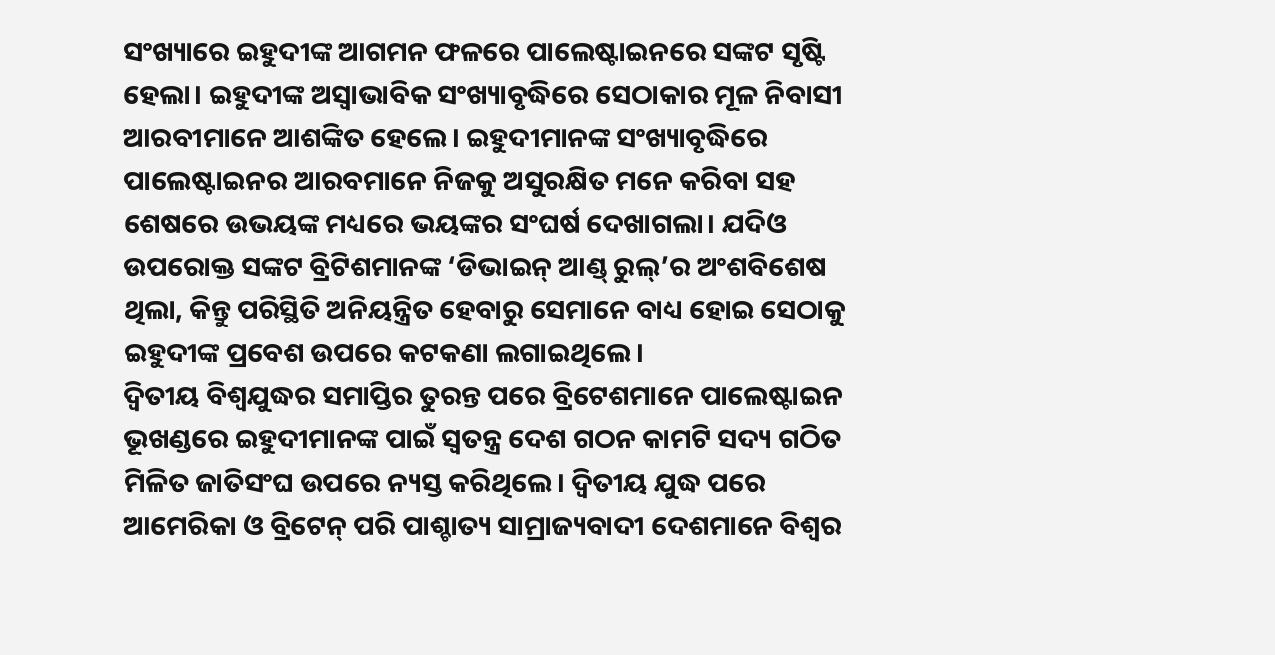ସଂଖ୍ୟାରେ ଇହୁଦୀଙ୍କ ଆଗମନ ଫଳରେ ପାଲେଷ୍ଟାଇନରେ ସଙ୍କଟ ସୃଷ୍ଟି ହେଲା। ଇହୁଦୀଙ୍କ ଅସ୍ୱାଭାବିକ ସଂଖ୍ୟାବୃଦ୍ଧିରେ ସେଠାକାର ମୂଳ ନିବାସୀ ଆରବୀମାନେ ଆଶଙ୍କିତ ହେଲେ। ଇହୁଦୀମାନଙ୍କ ସଂଖ୍ୟାବୃଦ୍ଧିରେ ପାଲେଷ୍ଟାଇନର ଆରବମାନେ ନିଜକୁ ଅସୁରକ୍ଷିତ ମନେ କରିବା ସହ ଶେଷରେ ଉଭୟଙ୍କ ମଧ୍ୟରେ ଭୟଙ୍କର ସଂଘର୍ଷ ଦେଖାଗଲା। ଯଦିଓ ଉପରୋକ୍ତ ସଙ୍କଟ ବ୍ରିଟିଶମାନଙ୍କ ‘ଡିଭାଇନ୍ ଆଣ୍ଡ୍ ରୁଲ୍’ର ଅଂଶବିଶେଷ ଥିଲା, କିନ୍ତୁ ପରିସ୍ଥିତି ଅନିୟନ୍ତ୍ରିତ ହେବାରୁ ସେମାନେ ବାଧ୍ୟ ହୋଇ ସେଠାକୁ ଇହୁଦୀଙ୍କ ପ୍ରବେଶ ଉପରେ କଟକଣା ଲଗାଇଥିଲେ।
ଦ୍ୱିତୀୟ ବିଶ୍ୱଯୁଦ୍ଧର ସମାପ୍ତିର ତୁରନ୍ତ ପରେ ବ୍ରିଟେଶମାନେ ପାଲେଷ୍ଟାଇନ ଭୂଖଣ୍ଡରେ ଇହୁଦୀମାନଙ୍କ ପାଇଁ ସ୍ୱତନ୍ତ୍ର ଦେଶ ଗଠନ କାମଟି ସଦ୍ୟ ଗଠିତ ମିଳିତ ଜାତିସଂଘ ଉପରେ ନ୍ୟସ୍ତ କରିଥିଲେ। ଦ୍ୱିତୀୟ ଯୁଦ୍ଧ ପରେ ଆମେରିକା ଓ ବ୍ରିଟେନ୍ ପରି ପାଶ୍ଚାତ୍ୟ ସାମ୍ରାଜ୍ୟବାଦୀ ଦେଶମାନେ ବିଶ୍ୱର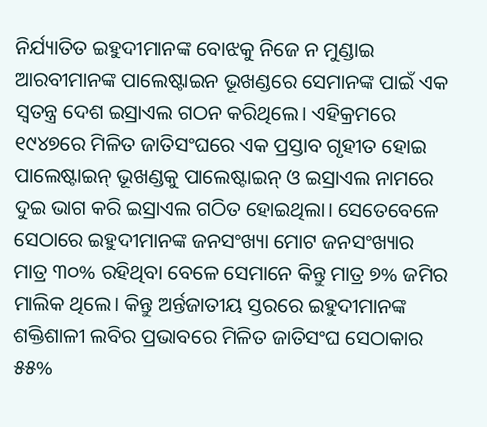ନିର୍ଯ୍ୟାତିତ ଇହୁଦୀମାନଙ୍କ ବୋଝକୁ ନିଜେ ନ ମୁଣ୍ଡାଇ ଆରବୀମାନଙ୍କ ପାଲେଷ୍ଟାଇନ ଭୂଖଣ୍ଡରେ ସେମାନଙ୍କ ପାଇଁ ଏକ ସ୍ୱତନ୍ତ୍ର ଦେଶ ଇସ୍ରାଏଲ ଗଠନ କରିଥିଲେ। ଏହିକ୍ରମରେ ୧୯୪୭ରେ ମିଳିତ ଜାତିସଂଘରେ ଏକ ପ୍ରସ୍ତାବ ଗୃହୀତ ହୋଇ ପାଲେଷ୍ଟାଇନ୍ ଭୂଖଣ୍ଡକୁ ପାଲେଷ୍ଟାଇନ୍ ଓ ଇସ୍ରାଏଲ ନାମରେ ଦୁଇ ଭାଗ କରି ଇସ୍ରାଏଲ ଗଠିତ ହୋଇଥିଲା। ସେତେବେଳେ ସେଠାରେ ଇହୁଦୀମାନଙ୍କ ଜନସଂଖ୍ୟା ମୋଟ ଜନସଂଖ୍ୟାର ମାତ୍ର ୩୦% ରହିଥିବା ବେଳେ ସେମାନେ କିନ୍ତୁ ମାତ୍ର ୭% ଜମିର ମାଲିକ ଥିଲେ। କିନ୍ତୁ ଅର୍ନ୍ତଜାତୀୟ ସ୍ତରରେ ଇହୁଦୀମାନଙ୍କ ଶକ୍ତିଶାଳୀ ଲବିର ପ୍ରଭାବରେ ମିଳିତ ଜାତିସଂଘ ସେଠାକାର ୫୫%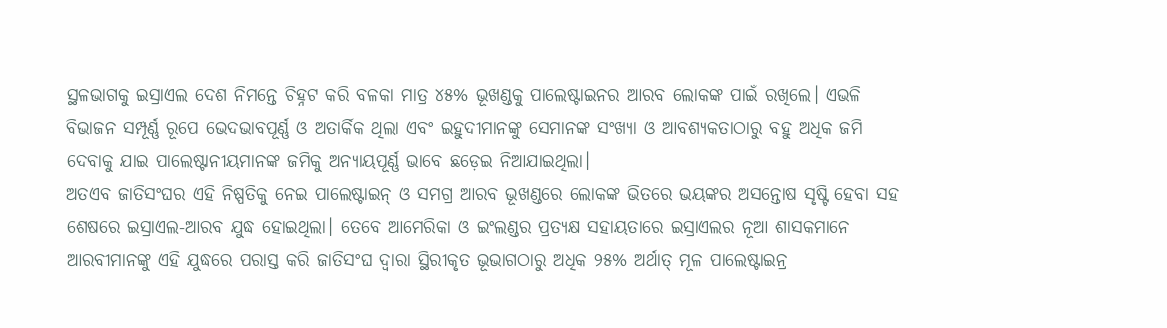ସ୍ଥଳଭାଗକୁ ଇସ୍ରାଏଲ ଦେଶ ନିମନ୍ତେ ଚିହ୍ନଟ କରି ବଳକା ମାତ୍ର ୪୫% ଭୂଖଣ୍ଡକୁ ପାଲେଷ୍ଟାଇନର ଆରବ ଲୋକଙ୍କ ପାଇଁ ରଖିଲେ। ଏଭଳି ବିଭାଜନ ସମ୍ପୂର୍ଣ୍ଣ ରୂପେ ଭେଦଭାବପୂର୍ଣ୍ଣ ଓ ଅତାର୍କିକ ଥିଲା ଏବଂ ଇହୁଦୀମାନଙ୍କୁ ସେମାନଙ୍କ ସଂଖ୍ୟା ଓ ଆବଶ୍ୟକତାଠାରୁ ବହୁ ଅଧିକ ଜମି ଦେବାକୁ ଯାଇ ପାଲେଷ୍ଟାନୀୟମାନଙ୍କ ଜମିକୁ ଅନ୍ୟାୟପୂର୍ଣ୍ଣ ଭାବେ ଛଡ଼େଇ ନିଆଯାଇଥିଲା।
ଅତଏବ ଜାତିସଂଘର ଏହି ନିଷ୍ପତିକୁ ନେଇ ପାଲେଷ୍ଟାଇନ୍ ଓ ସମଗ୍ର ଆରବ ଭୂଖଣ୍ଡରେ ଲୋକଙ୍କ ଭିତରେ ଭୟଙ୍କର ଅସନ୍ତୋଷ ସୃଷ୍ଟି ହେବା ସହ ଶେଷରେ ଇସ୍ରାଏଲ-ଆରବ ଯୁଦ୍ଧ ହୋଇଥିଲା। ତେବେ ଆମେରିକା ଓ ଇଂଲଣ୍ଡର ପ୍ରତ୍ୟକ୍ଷ ସହାୟତାରେ ଇସ୍ରାଏଲର ନୂଆ ଶାସକମାନେ ଆରବୀମାନଙ୍କୁ ଏହି ଯୁଦ୍ଧରେ ପରାସ୍ତ କରି ଜାତିସଂଘ ଦ୍ୱାରା ସ୍ଥିରୀକୃତ ଭୂଭାଗଠାରୁ ଅଧିକ ୨୫% ଅର୍ଥାତ୍ ମୂଳ ପାଲେଷ୍ଟାଇନ୍ର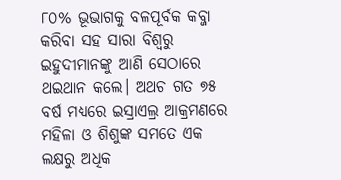୮୦% ଭୂଭାଗକୁ ବଳପୂର୍ବକ କବ୍ଜା କରିବା ସହ ସାରା ବିଶ୍ୱରୁ ଇହୁଦୀମାନଙ୍କୁ ଆଣି ସେଠାରେ ଥଇଥାନ କଲେ। ଅଥଚ ଗତ ୭୫ ବର୍ଷ ମଧ୍ୟରେ ଇସ୍ରାଏଲ୍ର ଆକ୍ରମଣରେ ମହିଳା ଓ ଶିଶୁଙ୍କ ସମତେ ଏକ ଲକ୍ଷରୁ ଅଧିକ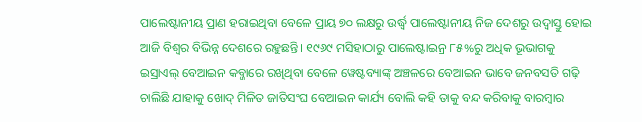ପାଲେଷ୍ଟାନୀୟ ପ୍ରାଣ ହରାଇଥିବା ବେଳେ ପ୍ରାୟ ୭୦ ଲକ୍ଷରୁ ଉର୍ଦ୍ଧ୍ୱ ପାଲେଷ୍ଟାନୀୟ ନିଜ ଦେଶରୁ ଉଦ୍ବାସ୍ତୁ ହୋଇ ଆଜି ବିଶ୍ୱର ବିଭିନ୍ନ ଦେଶରେ ରହୁଛନ୍ତି। ୧୯୬୯ ମସିହାଠାରୁ ପାଲେଷ୍ଟାଇନ୍ର ୮୫%ରୁ ଅଧିକ ଭୂଭାଗକୁ ଇସ୍ରାଏଲ୍ ବେଆଇନ କବ୍ଜାରେ ରଖିଥିବା ବେଳେ ୱେଷ୍ଟବ୍ୟାଙ୍କ୍ ଅଞ୍ଚଳରେ ବେଆଇନ ଭାବେ ଜନବସତି ଗଢ଼ି ଚାଲିଛି ଯାହାକୁ ଖୋଦ୍ ମିଳିତ ଜାତିସଂଘ ବେଆଇନ କାର୍ଯ୍ୟ ବୋଲି କହି ତାକୁ ବନ୍ଦ କରିବାକୁ ବାରମ୍ବାର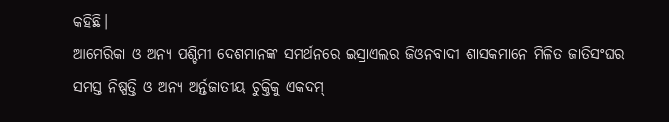କହିଛି।
ଆମେରିକା ଓ ଅନ୍ୟ ପଶ୍ଚିମୀ ଦେଶମାନଙ୍କ ସମର୍ଥନରେ ଇସ୍ରାଏଲର ଜିଓନବାଦୀ ଶାସକମାନେ ମିଳିତ ଜାତିସଂଘର ସମସ୍ତ ନିଷ୍ପତ୍ତି ଓ ଅନ୍ୟ ଅର୍ନ୍ତଜାତୀୟ ଚୁକ୍ତିକୁ ଏକଦମ୍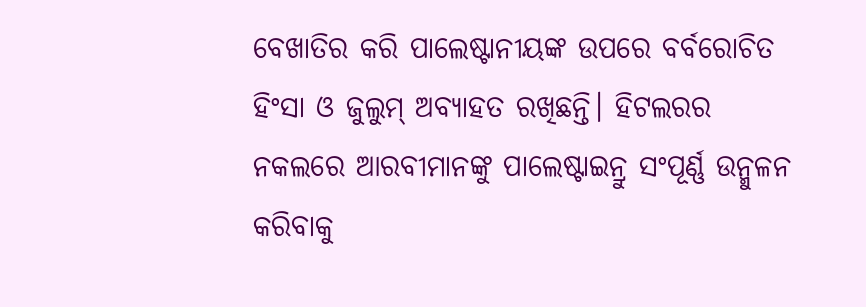ବେଖାତିର କରି ପାଲେଷ୍ଟାନୀୟଙ୍କ ଉପରେ ବର୍ବରୋଚିତ ହିଂସା ଓ ଜୁଲୁମ୍ ଅବ୍ୟାହତ ରଖିଛନ୍ତି। ହିଟଲରର ନକଲରେ ଆରବୀମାନଙ୍କୁ ପାଲେଷ୍ଟାଇନ୍ରୁ ସଂପୂର୍ଣ୍ଣ ଉନ୍ମୁଳନ କରିବାକୁ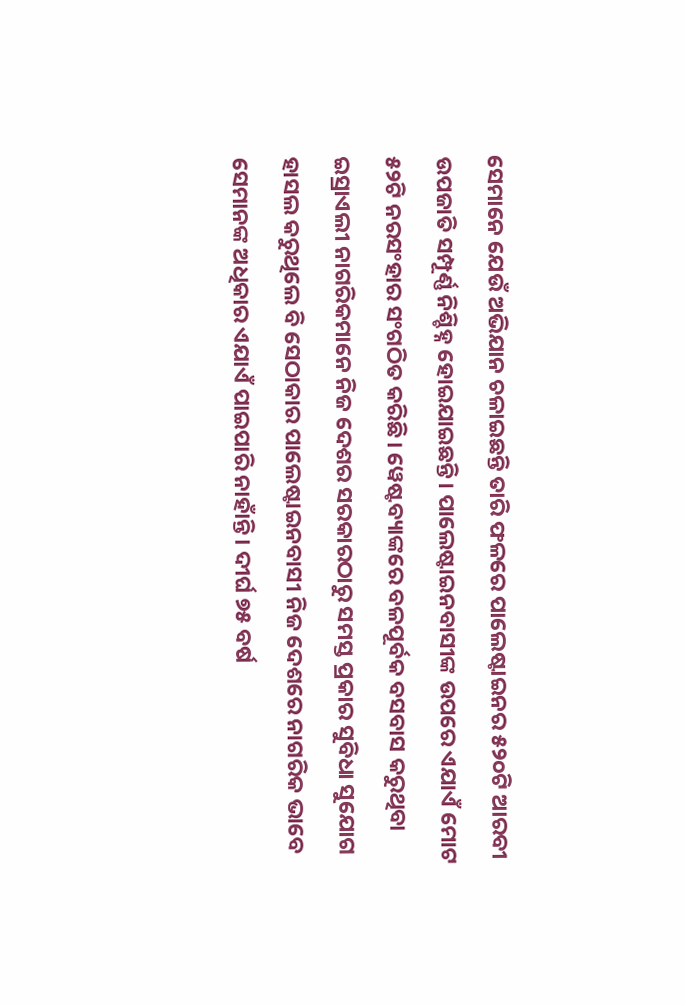ସେମାନେ ଯେଉଁ ଅଭିଯାନ ଚଳାଇଛନ୍ତି ତାରି ଫଳରେ ପାଲେଷ୍ଟାଇନର ୫୨୦ଟି ଆରବୀ ଉପଜାତି ସମ୍ପୂର୍ଣ୍ଣ ନିଶ୍ଚିହ୍ନ ହୋଇଯାଇଛନ୍ତି। ପାଲେଷ୍ଟାଇନବାସୀଙ୍କ ଉପରେ ଏଯାଏଁ ମୋଟ ୫୨ଟି ନରସଂହାର ସଂଗଠିତ କରିଛି। ୱେଷ୍ଟବ୍ୟାଙ୍କରେ ବଳପୂର୍ବକ ବସବାସ କରୁଥିବା ଇସ୍ରାଏଲୀ ନାଗରିକମାନେ ନିଜ ଦେଶର ସରକାରଠାରୁ ସମସ୍ତ ପ୍ରକାର ସୁବିଧା ସୁଯୋଗ ହାସଲ କରୁଥିଲେ ବି ସେଠାକାର ପାଲେଷ୍ଟାଇନବାସୀ ନିଜ ଦେଶରେ ନାଗରିକ ଭାବେ ସେମାନଙ୍କ ଅଧିକାର ଏଯାଏଁ ପାଇପାରି ନାହାଁନ୍ତି। ଦୀର୍ଘ ୭୫ ବର୍ଷ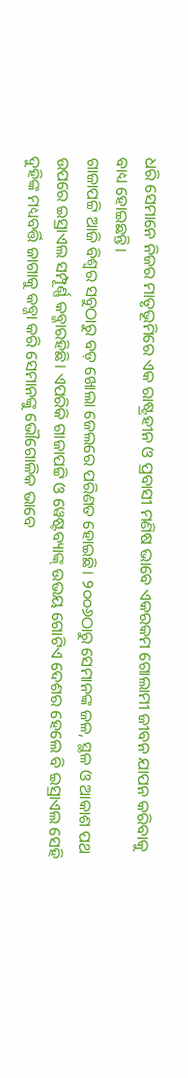ଧରି ସେମାନେ ନିଜର ମାତୃଭୂମିରେ ଏକ ରାଷ୍ଟ୍ରହୀନ ଓ ପ୍ରବାସୀ ମଣିଷ ଭାବେ ଏକରକମ ଗୋଲାମୀ ଜୀବନ ଯାପନ କରିବାକୁ ବାଧ୍ୟ ହୋଇଛନ୍ତି।
ଗାଜାପଟ୍ଟି ଆଜି ବିଶ୍ୱର ସବୁଠାରୁ ବଡ଼ ଖୋଲା ଜେଲରେ ପରିଣତ ହୋଇଛି। ୨୦୦୬ଠାରୁ ସେମାନଙ୍କ ଜଳ, ସ୍ଥଳ ଓ ଆକାଶ ପଥ ଉପରେ ଇସ୍ରାଏଲ ସମ୍ପୂର୍ଣ୍ଣ କବ୍ଜାରହିଛି। ଏପରିକି ଗାଜାପଟ୍ଟି ଓ ୱେଷ୍ଟବ୍ୟାଙ୍କ୍ ଉଭୟ ଗୋଟିଏ ଦେଶର ହେଲେ ବି ଇସ୍ରାଏଲ ସେହି ଦୁହିଙ୍କ ମଧ୍ୟବର୍ତ୍ତି ଜାଗାକୁ କବ୍ଜା କରି ସେମାନଙ୍କୁ ଭୌଗୋଳିକ ଭାବେ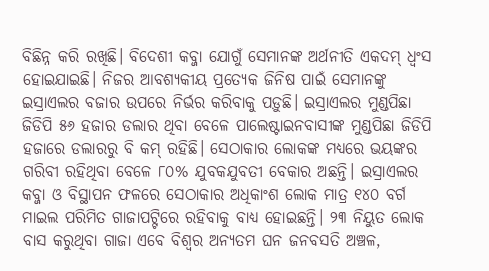ବିଛିନ୍ନ କରି ରଖିଛି। ବିଦେଶୀ କବ୍ଜା ଯୋଗୁଁ ସେମାନଙ୍କ ଅର୍ଥନୀତି ଏକଦମ୍ ଧ୍ୱଂସ ହୋଇଯାଇଛି। ନିଜର ଆବଶ୍ୟକୀୟ ପ୍ରତ୍ୟେକ ଜିନିଷ ପାଇଁ ସେମାନଙ୍କୁ ଇସ୍ରାଏଲର ବଜାର ଉପରେ ନିର୍ଭର କରିବାକୁ ପଡ଼ୁଛି। ଇସ୍ରାଏଲର ମୁଣ୍ଡପିଛା ଜିଡିପି ୫୬ ହଜାର ଡଲାର ଥିବା ବେଳେ ପାଲେଷ୍ଟାଇନବାସୀଙ୍କ ମୁଣ୍ଡପିଛା ଜିଡିପି ହଜାରେ ଡଲାରରୁ ବି କମ୍ ରହିଛି। ସେଠାକାର ଲୋକଙ୍କ ମଧ୍ୟରେ ଭୟଙ୍କର ଗରିବୀ ରହିଥିବା ବେଳେ ୮୦% ଯୁବକଯୁବତୀ ବେକାର ଅଛନ୍ତି। ଇସ୍ରାଏଲର କବ୍ଜା ଓ ବିସ୍ଥାପନ ଫଳରେ ସେଠାକାର ଅଧିକାଂଶ ଲୋକ ମାତ୍ର ୧୪୦ ବର୍ଗ ମାଇଲ ପରିମିତ ଗାଜାପଟ୍ଟିରେ ରହିବାକୁ ବାଧ୍ୟ ହୋଇଛନ୍ତି। ୨୩ ନିୟୁତ ଲୋକ ବାସ କରୁଥିବା ଗାଜା ଏବେ ବିଶ୍ୱର ଅନ୍ୟତମ ଘନ ଜନବସତି ଅଞ୍ଚଳ,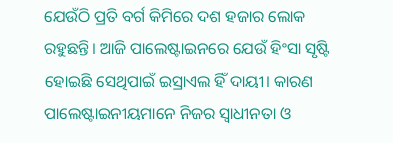ଯେଉଁଠି ପ୍ରତି ବର୍ଗ କିମିରେ ଦଶ ହଜାର ଲୋକ ରହୁଛନ୍ତି। ଆଜି ପାଲେଷ୍ଟାଇନରେ ଯେଉଁ ହିଂସା ସୃଷ୍ଟି ହୋଇଛି ସେଥିପାଇଁ ଇସ୍ରାଏଲ ହିଁ ଦାୟୀ। କାରଣ ପାଲେଷ୍ଟାଇନୀୟମାନେ ନିଜର ସ୍ୱାଧୀନତା ଓ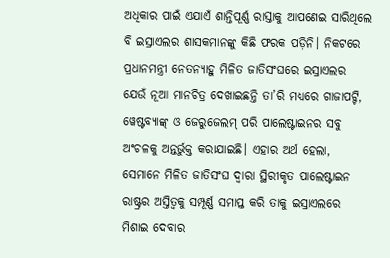ଅଧିକାର ପାଇଁ ଏଯାଏଁ ଶାନ୍ତିପୂର୍ଣ୍ଣ ରାସ୍ତାକୁ ଆପଣେଇ ସାରିଥିଲେ ବି ଇସ୍ରାଏଲର ଶାସକମାନଙ୍କୁ କିଛି ଫରକ ପଡ଼ିନି। ନିକଟରେ ପ୍ରଧାନମନ୍ତ୍ରୀ ନେତନ୍ୟାହୁ ମିଳିତ ଜାତିସଂଘରେ ଇସ୍ରାଏଲର ଯେଉଁ ନୂଆ ମାନଚିତ୍ର ଦେଖାଇଛନ୍ତି ତା’ରି ମଧ୍ୟରେ ଗାଜାପଟ୍ଟି, ୱେଷ୍ଟବ୍ୟାଙ୍କ୍ ଓ ଜେରୁଜେଲମ୍ ପରି ପାଲେଷ୍ଟାଇନର ସବୁ ଅଂଚଳକୁ ଅନ୍ତର୍ଭୁକ୍ତ କରାଯାଇଛି। ଏହାର ଅର୍ଥ ହେଲା, ସେମାନେ ମିଳିତ ଜାତିସଂଘ ଦ୍ୱାରା ସ୍ଥିରୀକୃତ ପାଲେଷ୍ଟାଇନ ରାଷ୍ଟ୍ରର ଅସ୍ତିତ୍ୱକୁ ସମ୍ପୂର୍ଣ୍ଣ ସମାପ୍ତ କରି ତାକୁ ଇସ୍ରାଏଲରେ ମିଶାଇ ଦେବାର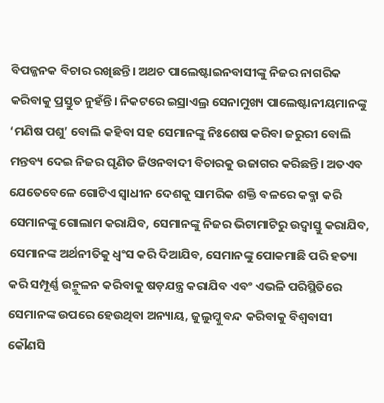ବିପଜ୍ଜନକ ବିଚାର ରଖିଛନ୍ତି। ଅଥଚ ପାଲେଷ୍ଟାଇନବାସୀଙ୍କୁ ନିଜର ନାଗରିକ କରିବାକୁ ପ୍ରସ୍ତୁତ ନୁହଁନ୍ତି। ନିକଟରେ ଇସ୍ରାଏଲ୍ର ସେନାମୁଖ୍ୟ ପାଲେଷ୍ଟାନୀୟମାନଙ୍କୁ ‘ମଣିଷ ପଶୁ’ ବୋଲି କହିବା ସହ ସେମାନଙ୍କୁ ନିଃଶେଷ କରିବା ଜରୁରୀ ବୋଲି ମନ୍ତବ୍ୟ ଦେଇ ନିଜର ଘୃଣିତ ଜିଓନବାଦୀ ବିଚାରକୁ ଉଜାଗର କରିଛନ୍ତି। ଅତଏବ ଯେତେବେଳେ ଗୋଟିଏ ସ୍ୱାଧୀନ ଦେଶକୁ ସାମରିକ ଶକ୍ତି ବଳରେ କବ୍ଜା କରି ସେମାନଙ୍କୁ ଗୋଲାମ କରାଯିବ, ସେମାନଙ୍କୁ ନିଜର ଭିଟାମାଟିରୁ ଉଦ୍ବାସ୍ତୁ କରାଯିବ, ସେମାନଙ୍କ ଅର୍ଥନୀତିକୁ ଧ୍ୱଂସ କରି ଦିଆଯିବ, ସେମାନଙ୍କୁ ପୋକମାଛି ପରି ହତ୍ୟା କରି ସମ୍ପୂର୍ଣ୍ଣ ଉନ୍ମୁଳନ କରିବାକୁ ଷଡ଼ଯନ୍ତ୍ର କରାଯିବ ଏବଂ ଏଭଳି ପରିସ୍ଥିତିରେ ସେମାନଙ୍କ ଉପରେ ହେଉଥିବା ଅନ୍ୟାୟ, ଜୁଲୁମ୍କୁ ବନ୍ଦ କରିବାକୁ ବିଶ୍ୱବାସୀ କୌଣସି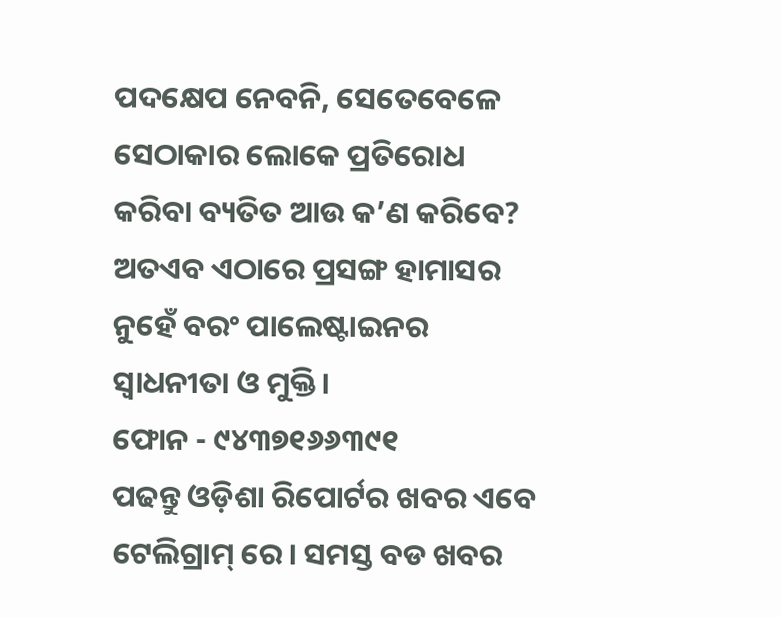ପଦକ୍ଷେପ ନେବନି, ସେତେବେଳେ ସେଠାକାର ଲୋକେ ପ୍ରତିରୋଧ କରିବା ବ୍ୟତିତ ଆଉ କ’ଣ କରିବେ? ଅତଏବ ଏଠାରେ ପ୍ରସଙ୍ଗ ହାମାସର ନୁହେଁ ବରଂ ପାଲେଷ୍ଟାଇନର ସ୍ୱାଧନୀତା ଓ ମୁକ୍ତି।
ଫୋନ - ୯୪୩୭୧୬୬୩୯୧
ପଢନ୍ତୁ ଓଡ଼ିଶା ରିପୋର୍ଟର ଖବର ଏବେ ଟେଲିଗ୍ରାମ୍ ରେ। ସମସ୍ତ ବଡ ଖବର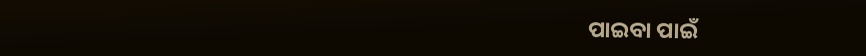ପାଇବା ପାଇଁ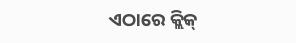ଏଠାରେ କ୍ଲିକ୍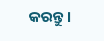କରନ୍ତୁ।